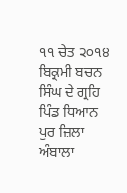੧੧ ਚੇਤ ੨੦੧੪ ਬਿਕ੍ਰਮੀ ਬਚਨ ਸਿੰਘ ਦੇ ਗ੍ਰਹਿ ਪਿੰਡ ਧਿਆਨ ਪੁਰ ਜ਼ਿਲਾ ਅੰਬਾਲਾ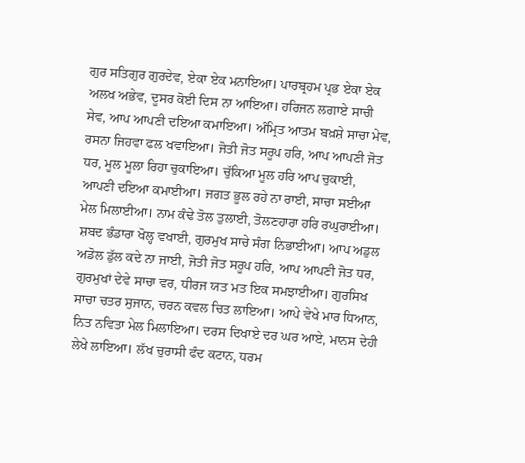ਗੁਰ ਸਤਿਗੁਰ ਗੁਰਦੇਵ, ਏਕਾ ਏਕ ਮਨਾਇਆ। ਪਾਰਬ੍ਰਹਮ ਪ੍ਰਭ ਏਕਾ ਏਕ ਅਲਖ ਅਭੇਵ, ਦੂਸਰ ਕੋਈ ਦਿਸ ਨਾ ਆਇਆ। ਹਰਿਜਨ ਲਗਾਏ ਸਾਚੀ ਸੇਵ, ਆਪ ਆਪਣੀ ਦਇਆ ਕਮਾਇਆ। ਅੰਮ੍ਰਿਤ ਆਤਮ ਬਖ਼ਸ਼ੇ ਸਾਚਾ ਮੇਵ, ਰਸਨਾ ਜਿਹਵਾ ਫਲ ਖਵਾਇਆ। ਜੋਤੀ ਜੋਤ ਸਰੂਪ ਹਰਿ, ਆਪ ਆਪਣੀ ਜੋਤ ਧਰ, ਮੂਲ ਮੂਲਾ ਰਿਹਾ ਚੁਕਾਇਆ। ਚੁੱਕਿਆ ਮੂਲ ਹਰਿ ਆਪ ਚੁਕਾਈ, ਆਪਣੀ ਦਇਆ ਕਮਾਈਆ। ਜਗਤ ਭੂਲ ਰਹੇ ਨਾ ਰਾਈ, ਸਾਚਾ ਸਈਆ ਮੇਲ ਮਿਲਾਈਆ। ਨਾਮ ਕੰਢੇ ਤੋਲ ਤੁਲਾਈ, ਤੋਲਣਹਾਰਾ ਹਰਿ ਰਘੁਰਾਈਆ। ਸ਼ਬਦ ਭੰਡਾਰਾ ਖੋਲ੍ਹ ਵਖਾਈ, ਗੁਰਮੁਖ ਸਾਚੇ ਸੰਗ ਨਿਭਾਈਆ। ਆਪ ਅਡੁਲ ਅਡੋਲ ਡੁੱਲ ਕਦੇ ਨਾ ਜਾਈ, ਜੋਤੀ ਜੋਤ ਸਰੂਪ ਹਰਿ, ਆਪ ਆਪਣੀ ਜੋਤ ਧਰ, ਗੁਰਮੁਖਾਂ ਦੇਵੇ ਸਾਚਾ ਵਰ, ਧੀਰਜ ਯਤ ਮਤ ਇਕ ਸਮਝਾਈਆ। ਗੁਰਸਿਖ ਸਾਚਾ ਚਤਰ ਸੁਜਾਨ, ਚਰਨ ਕਵਲ ਚਿਤ ਲਾਇਆ। ਆਪੇ ਵੇਖੇ ਮਾਰ ਧਿਆਨ, ਨਿਤ ਨਵਿਤਾ ਮੇਲ ਮਿਲਾਇਆ। ਦਰਸ ਦਿਖਾਏ ਦਰ ਘਰ ਆਏ, ਮਾਨਸ ਦੇਹੀ ਲੇਖੇ ਲਾਇਆ। ਲੱਖ ਚੁਰਾਸੀ ਫੰਦ ਕਟਾਨ, ਧਰਮ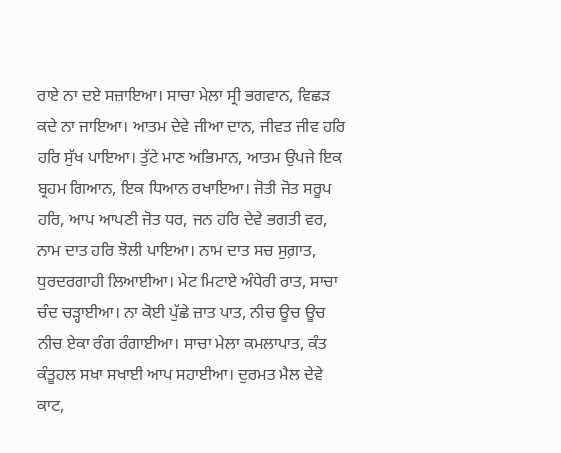ਰਾਏ ਨਾ ਦਏ ਸਜ਼ਾਇਆ। ਸਾਚਾ ਮੇਲਾ ਸ੍ਰੀ ਭਗਵਾਨ, ਵਿਛੜ ਕਦੇ ਨਾ ਜਾਇਆ। ਆਤਮ ਦੇਵੇ ਜੀਆ ਦਾਨ, ਜੀਵਤ ਜੀਵ ਹਰਿ ਹਰਿ ਸੁੱਖ ਪਾਇਆ। ਤੁੱਟੇ ਮਾਣ ਅਭਿਮਾਨ, ਆਤਮ ਉਪਜੇ ਇਕ ਬ੍ਰਹਮ ਗਿਆਨ, ਇਕ ਧਿਆਨ ਰਖਾਇਆ। ਜੋਤੀ ਜੋਤ ਸਰੂਪ ਹਰਿ, ਆਪ ਆਪਣੀ ਜੋਤ ਧਰ, ਜਨ ਹਰਿ ਦੇਵੇ ਭਗਤੀ ਵਰ, ਨਾਮ ਦਾਤ ਹਰਿ ਝੋਲੀ ਪਾਇਆ। ਨਾਮ ਦਾਤ ਸਚ ਸੁਗ਼ਾਤ, ਧੁਰਦਰਗਾਹੀ ਲਿਆਈਆ। ਮੇਟ ਮਿਟਾਏ ਅੰਧੇਰੀ ਰਾਤ, ਸਾਚਾ ਚੰਦ ਚੜ੍ਹਾਈਆ। ਨਾ ਕੋਈ ਪੁੱਛੇ ਜ਼ਾਤ ਪਾਤ, ਨੀਚ ਊਚ ਊਚ ਨੀਚ ਏਕਾ ਰੰਗ ਰੰਗਾਈਆ। ਸਾਚਾ ਮੇਲਾ ਕਮਲਾਪਾਤ, ਕੰਤ ਕੰਤੂਹਲ ਸਖਾ ਸਖਾਈ ਆਪ ਸਹਾਈਆ। ਦੁਰਮਤ ਮੈਲ ਦੇਵੇ ਕਾਟ,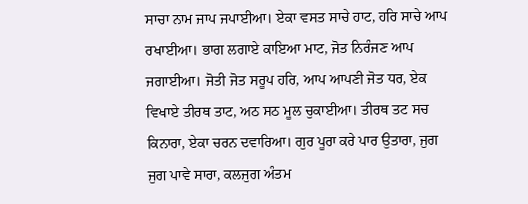ਸਾਚਾ ਨਾਮ ਜਾਪ ਜਪਾਈਆ। ਏਕਾ ਵਸਤ ਸਾਚੇ ਹਾਟ, ਹਰਿ ਸਾਚੇ ਆਪ ਰਖਾਈਆ। ਭਾਗ ਲਗਾਏ ਕਾਇਆ ਮਾਟ, ਜੋਤ ਨਿਰੰਜਣ ਆਪ ਜਗਾਈਆ। ਜੋਤੀ ਜੋਤ ਸਰੂਪ ਹਰਿ, ਆਪ ਆਪਣੀ ਜੋਤ ਧਰ, ਏਕ ਵਿਖਾਏ ਤੀਰਥ ਤਾਟ, ਅਠ ਸਠ ਮੂਲ ਚੁਕਾਈਆ। ਤੀਰਥ ਤਟ ਸਚ ਕਿਨਾਰਾ, ਏਕਾ ਚਰਨ ਦਵਾਰਿਆ। ਗੁਰ ਪੂਰਾ ਕਰੇ ਪਾਰ ਉਤਾਰਾ, ਜੁਗ ਜੁਗ ਪਾਵੇ ਸਾਰਾ, ਕਲਜੁਗ ਅੰਤਮ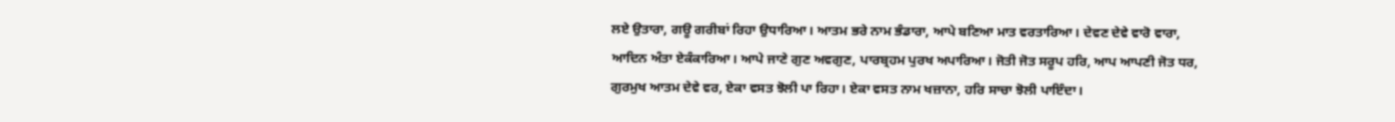ਲਏ ਉਤਾਰਾ, ਗਊ ਗਰੀਬਾਂ ਰਿਹਾ ਉਧਾਰਿਆ। ਆਤਮ ਭਰੇ ਨਾਮ ਭੰਡਾਰਾ, ਆਪੇ ਬਣਿਆ ਮਾਤ ਵਰਤਾਰਿਆ। ਦੇਵਣ ਦੇਵੇ ਵਾਰੋ ਵਾਰਾ, ਆਦਿਨ ਅੰਤਾ ਏਕੰਕਾਰਿਆ। ਆਪੇ ਜਾਣੇ ਗੁਣ ਅਵਗੁਣ, ਪਾਰਬ੍ਰਹਮ ਪੁਰਖ ਅਪਾਰਿਆ। ਜੋਤੀ ਜੋਤ ਸਰੂਪ ਹਰਿ, ਆਪ ਆਪਣੀ ਜੋਤ ਧਰ, ਗੁਰਮੁਖ ਆਤਮ ਦੇਵੇ ਵਰ, ਏਕਾ ਵਸਤ ਝੋਲੀ ਪਾ ਰਿਹਾ। ਏਕਾ ਵਸਤ ਨਾਮ ਖਜ਼ਾਨਾ, ਹਰਿ ਸਾਚਾ ਝੋਲੀ ਪਾਇੰਦਾ।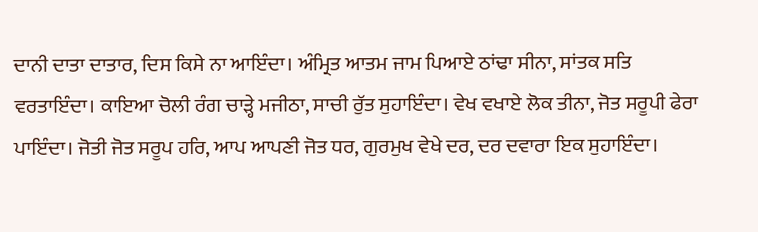ਦਾਨੀ ਦਾਤਾ ਦਾਤਾਰ, ਦਿਸ ਕਿਸੇ ਨਾ ਆਇੰਦਾ। ਅੰਮ੍ਰਿਤ ਆਤਮ ਜਾਮ ਪਿਆਏ ਠਾਂਢਾ ਸੀਨਾ, ਸਾਂਤਕ ਸਤਿ ਵਰਤਾਇੰਦਾ। ਕਾਇਆ ਚੋਲੀ ਰੰਗ ਚਾੜ੍ਹੇ ਮਜੀਠਾ, ਸਾਚੀ ਰੁੱਤ ਸੁਹਾਇੰਦਾ। ਵੇਖ ਵਖਾਏ ਲੋਕ ਤੀਨਾ, ਜੋਤ ਸਰੂਪੀ ਫੇਰਾ ਪਾਇੰਦਾ। ਜੋਤੀ ਜੋਤ ਸਰੂਪ ਹਰਿ, ਆਪ ਆਪਣੀ ਜੋਤ ਧਰ, ਗੁਰਮੁਖ ਵੇਖੇ ਦਰ, ਦਰ ਦਵਾਰਾ ਇਕ ਸੁਹਾਇੰਦਾ।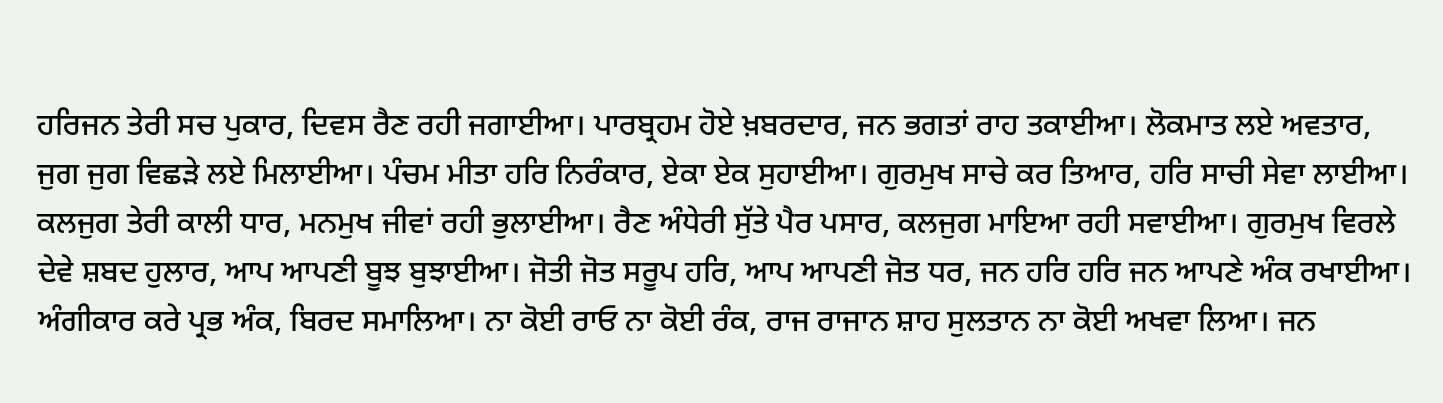ਹਰਿਜਨ ਤੇਰੀ ਸਚ ਪੁਕਾਰ, ਦਿਵਸ ਰੈਣ ਰਹੀ ਜਗਾਈਆ। ਪਾਰਬ੍ਰਹਮ ਹੋਏ ਖ਼ਬਰਦਾਰ, ਜਨ ਭਗਤਾਂ ਰਾਹ ਤਕਾਈਆ। ਲੋਕਮਾਤ ਲਏ ਅਵਤਾਰ, ਜੁਗ ਜੁਗ ਵਿਛੜੇ ਲਏ ਮਿਲਾਈਆ। ਪੰਚਮ ਮੀਤਾ ਹਰਿ ਨਿਰੰਕਾਰ, ਏਕਾ ਏਕ ਸੁਹਾਈਆ। ਗੁਰਮੁਖ ਸਾਚੇ ਕਰ ਤਿਆਰ, ਹਰਿ ਸਾਚੀ ਸੇਵਾ ਲਾਈਆ। ਕਲਜੁਗ ਤੇਰੀ ਕਾਲੀ ਧਾਰ, ਮਨਮੁਖ ਜੀਵਾਂ ਰਹੀ ਭੁਲਾਈਆ। ਰੈਣ ਅੰਧੇਰੀ ਸੁੱਤੇ ਪੈਰ ਪਸਾਰ, ਕਲਜੁਗ ਮਾਇਆ ਰਹੀ ਸਵਾਈਆ। ਗੁਰਮੁਖ ਵਿਰਲੇ ਦੇਵੇ ਸ਼ਬਦ ਹੁਲਾਰ, ਆਪ ਆਪਣੀ ਬੂਝ ਬੁਝਾਈਆ। ਜੋਤੀ ਜੋਤ ਸਰੂਪ ਹਰਿ, ਆਪ ਆਪਣੀ ਜੋਤ ਧਰ, ਜਨ ਹਰਿ ਹਰਿ ਜਨ ਆਪਣੇ ਅੰਕ ਰਖਾਈਆ। ਅੰਗੀਕਾਰ ਕਰੇ ਪ੍ਰਭ ਅੰਕ, ਬਿਰਦ ਸਮਾਲਿਆ। ਨਾ ਕੋਈ ਰਾਓ ਨਾ ਕੋਈ ਰੰਕ, ਰਾਜ ਰਾਜਾਨ ਸ਼ਾਹ ਸੁਲਤਾਨ ਨਾ ਕੋਈ ਅਖਵਾ ਲਿਆ। ਜਨ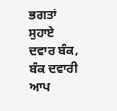ਭਗਤਾਂ ਸੁਹਾਏ ਦਵਾਰ ਬੰਕ, ਬੰਕ ਦਵਾਰੀ ਆਪ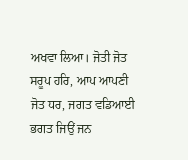ਅਖਵਾ ਲਿਆ। ਜੋਤੀ ਜੋਤ ਸਰੂਪ ਹਰਿ, ਆਪ ਆਪਣੀ ਜੋਤ ਧਰ, ਜਗਤ ਵਡਿਆਈ ਭਗਤ ਜਿਉਂ ਜਨ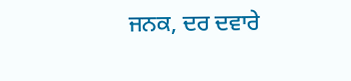ਜਨਕ, ਦਰ ਦਵਾਰੇ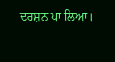ਦਰਸ਼ਨ ਪਾ ਲਿਆ।